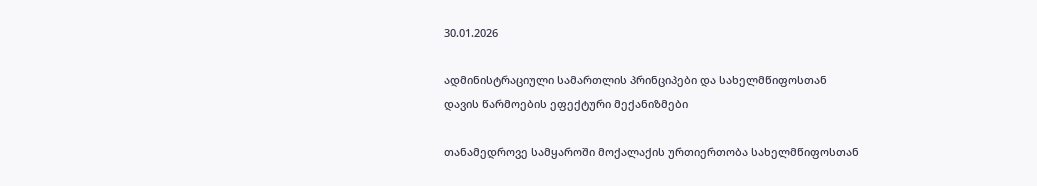30.01.2026

ადმინისტრაციული სამართლის პრინციპები და სახელმწიფოსთან დავის წარმოების ეფექტური მექანიზმები

თანამედროვე სამყაროში მოქალაქის ურთიერთობა სახელმწიფოსთან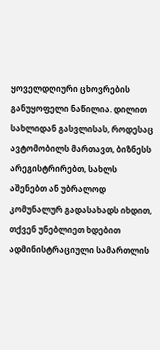ყოველდღიური ცხოვრების განუყოფელი ნაწილია. დილით სახლიდან გასვლისას, როდესაც ავტომობილს მართავთ, ბიზნესს არეგისტრირებთ, სახლს აშენებთ ან უბრალოდ კომუნალურ გადასახადს იხდით, თქვენ უნებლიეთ ხდებით ადმინისტრაციული სამართლის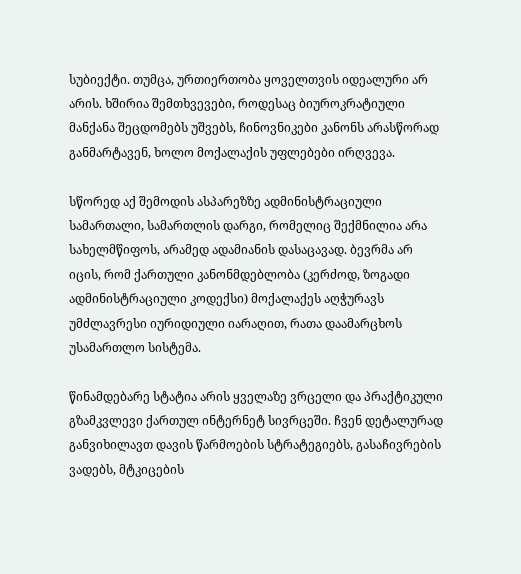სუბიექტი. თუმცა, ურთიერთობა ყოველთვის იდეალური არ არის. ხშირია შემთხვევები, როდესაც ბიუროკრატიული მანქანა შეცდომებს უშვებს, ჩინოვნიკები კანონს არასწორად განმარტავენ, ხოლო მოქალაქის უფლებები ირღვევა.

სწორედ აქ შემოდის ასპარეზზე ადმინისტრაციული სამართალი, სამართლის დარგი, რომელიც შექმნილია არა სახელმწიფოს, არამედ ადამიანის დასაცავად. ბევრმა არ იცის, რომ ქართული კანონმდებლობა (კერძოდ, ზოგადი ადმინისტრაციული კოდექსი) მოქალაქეს აღჭურავს უმძლავრესი იურიდიული იარაღით, რათა დაამარცხოს უსამართლო სისტემა.

წინამდებარე სტატია არის ყველაზე ვრცელი და პრაქტიკული გზამკვლევი ქართულ ინტერნეტ სივრცეში. ჩვენ დეტალურად განვიხილავთ დავის წარმოების სტრატეგიებს, გასაჩივრების ვადებს, მტკიცების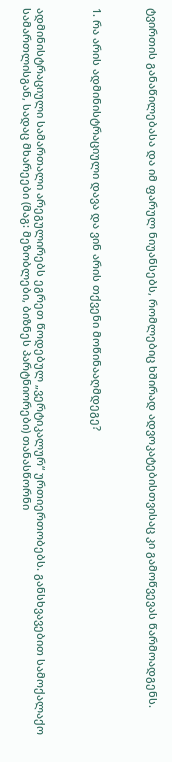ტვირთის განაწილებასა და იმ ფარულ ნიუანსებს, რომლებიც ხშირად ადვოკატებისთვისაც კი გამოწვევას წარმოადგენს.



1. რა არის ადმინისტრაციული დავა და ვინ არის თქვენი მოწინააღმდეგე?



ადმინისტრაციული სამართალი არეგულირებს ეგრეთ წოდებულ „ვერტიკალურ“ ურთიერთობებს. განსხვავებით სამოქალაქო სამართლისგან, სადაც მხარეები (მაგ: მეზობლები, ბიზნეს პარტნიორები) თანასწორნი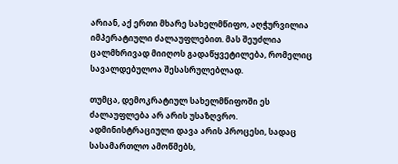არიან, აქ ერთი მხარე სახელმწიფო, აღჭურვილია იმპერატიული ძალაუფლებით. მას შეუძლია ცალმხრივად მიიღოს გადაწყვეტილება, რომელიც სავალდებულოა შესასრულებლად.

თუმცა, დემოკრატიულ სახელმწიფოში ეს ძალაუფლება არ არის უსაზღვრო. ადმინისტრაციული დავა არის პროცესი, სადაც სასამართლო ამოწმებს,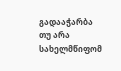გადააჭარბა თუ არა სახელმწიფომ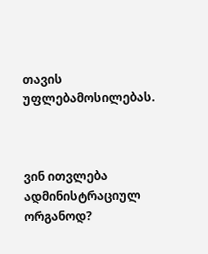თავის უფლებამოსილებას.



ვინ ითვლება ადმინისტრაციულ ორგანოდ?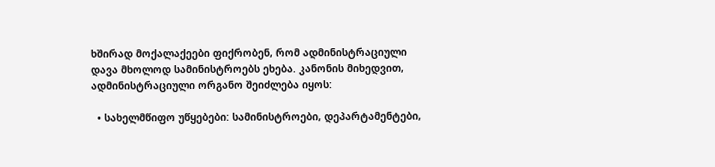ხშირად მოქალაქეები ფიქრობენ, რომ ადმინისტრაციული დავა მხოლოდ სამინისტროებს ეხება. კანონის მიხედვით, ადმინისტრაციული ორგანო შეიძლება იყოს:

  • სახელმწიფო უწყებები: სამინისტროები, დეპარტამენტები,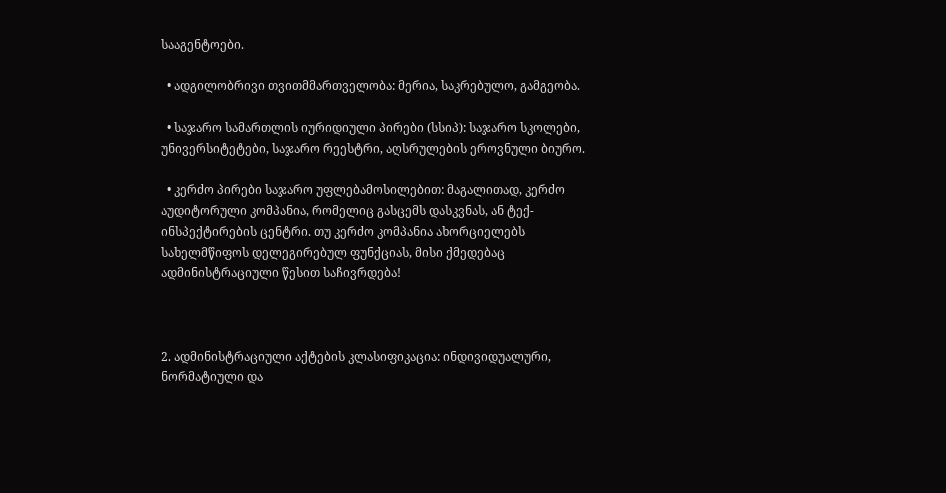სააგენტოები.

  • ადგილობრივი თვითმმართველობა: მერია, საკრებულო, გამგეობა.

  • საჯარო სამართლის იურიდიული პირები (სსიპ): საჯარო სკოლები, უნივერსიტეტები, საჯარო რეესტრი, აღსრულების ეროვნული ბიურო.

  • კერძო პირები საჯარო უფლებამოსილებით: მაგალითად, კერძო აუდიტორული კომპანია, რომელიც გასცემს დასკვნას, ან ტექ-ინსპექტირების ცენტრი. თუ კერძო კომპანია ახორციელებს სახელმწიფოს დელეგირებულ ფუნქციას, მისი ქმედებაც ადმინისტრაციული წესით საჩივრდება!



2. ადმინისტრაციული აქტების კლასიფიკაცია: ინდივიდუალური, ნორმატიული და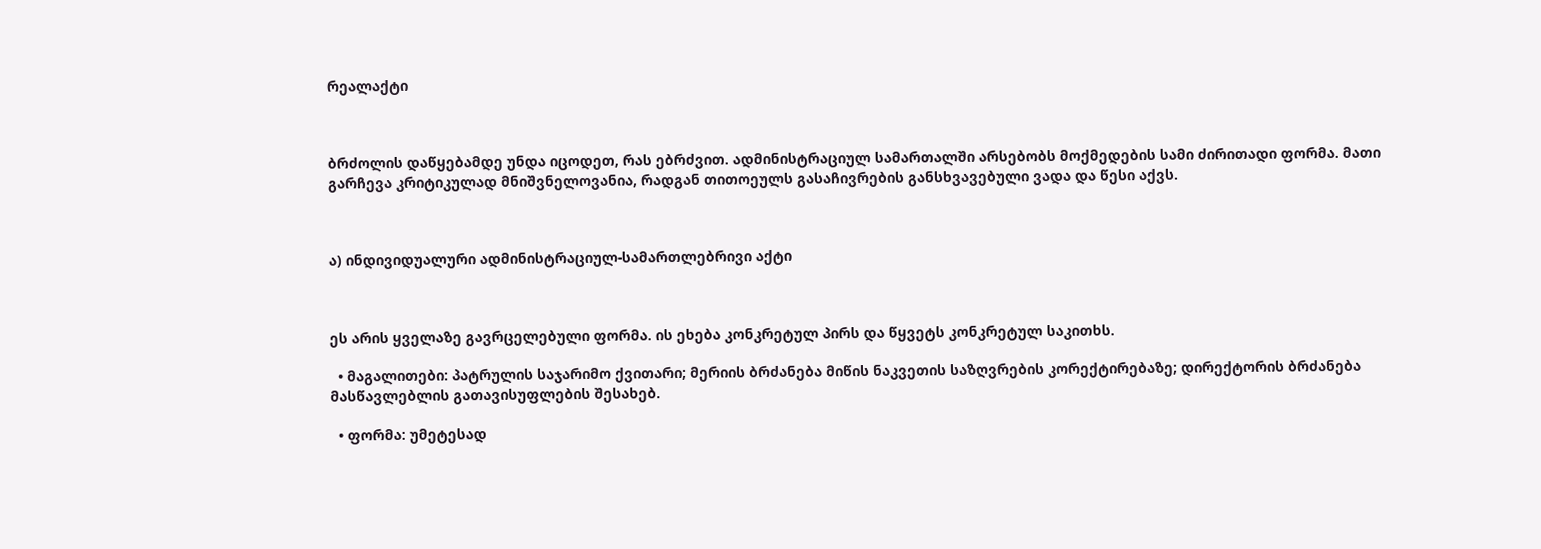რეალაქტი



ბრძოლის დაწყებამდე უნდა იცოდეთ, რას ებრძვით. ადმინისტრაციულ სამართალში არსებობს მოქმედების სამი ძირითადი ფორმა. მათი გარჩევა კრიტიკულად მნიშვნელოვანია, რადგან თითოეულს გასაჩივრების განსხვავებული ვადა და წესი აქვს.



ა) ინდივიდუალური ადმინისტრაციულ-სამართლებრივი აქტი



ეს არის ყველაზე გავრცელებული ფორმა. ის ეხება კონკრეტულ პირს და წყვეტს კონკრეტულ საკითხს.

  • მაგალითები: პატრულის საჯარიმო ქვითარი; მერიის ბრძანება მიწის ნაკვეთის საზღვრების კორექტირებაზე; დირექტორის ბრძანება მასწავლებლის გათავისუფლების შესახებ.

  • ფორმა: უმეტესად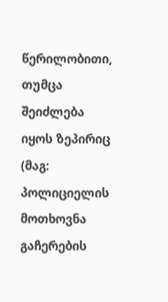წერილობითი, თუმცა შეიძლება იყოს ზეპირიც (მაგ: პოლიციელის მოთხოვნა გაჩერების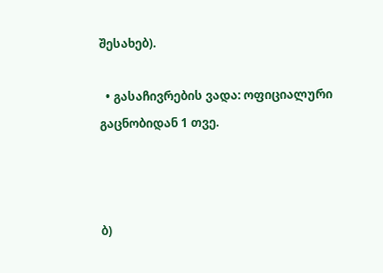შესახებ).

  • გასაჩივრების ვადა: ოფიციალური გაცნობიდან 1 თვე.



ბ)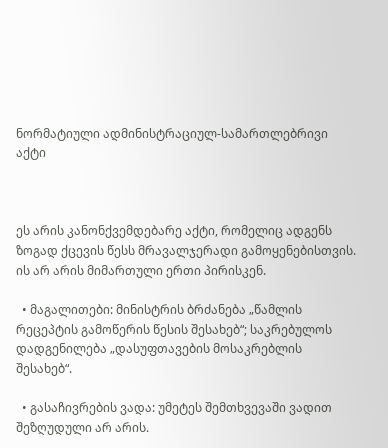ნორმატიული ადმინისტრაციულ-სამართლებრივი აქტი



ეს არის კანონქვემდებარე აქტი, რომელიც ადგენს ზოგად ქცევის წესს მრავალჯერადი გამოყენებისთვის. ის არ არის მიმართული ერთი პირისკენ.

  • მაგალითები: მინისტრის ბრძანება „წამლის რეცეპტის გამოწერის წესის შესახებ“; საკრებულოს დადგენილება „დასუფთავების მოსაკრებლის შესახებ“.

  • გასაჩივრების ვადა: უმეტეს შემთხვევაში ვადით შეზღუდული არ არის.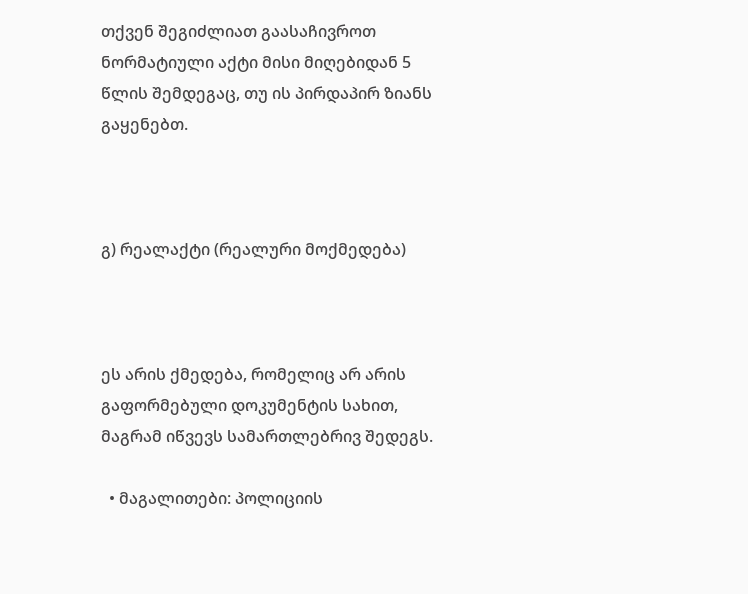თქვენ შეგიძლიათ გაასაჩივროთ ნორმატიული აქტი მისი მიღებიდან 5 წლის შემდეგაც, თუ ის პირდაპირ ზიანს გაყენებთ.



გ) რეალაქტი (რეალური მოქმედება)



ეს არის ქმედება, რომელიც არ არის გაფორმებული დოკუმენტის სახით, მაგრამ იწვევს სამართლებრივ შედეგს.

  • მაგალითები: პოლიციის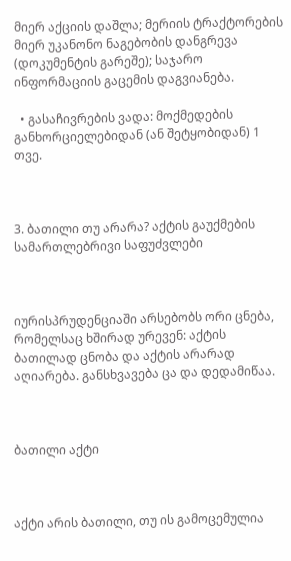მიერ აქციის დაშლა; მერიის ტრაქტორების მიერ უკანონო ნაგებობის დანგრევა (დოკუმენტის გარეშე); საჯარო ინფორმაციის გაცემის დაგვიანება.

  • გასაჩივრების ვადა: მოქმედების განხორციელებიდან (ან შეტყობიდან) 1 თვე.



3. ბათილი თუ არარა? აქტის გაუქმების სამართლებრივი საფუძვლები



იურისპრუდენციაში არსებობს ორი ცნება, რომელსაც ხშირად ურევენ: აქტის ბათილად ცნობა და აქტის არარად აღიარება. განსხვავება ცა და დედამიწაა.



ბათილი აქტი



აქტი არის ბათილი, თუ ის გამოცემულია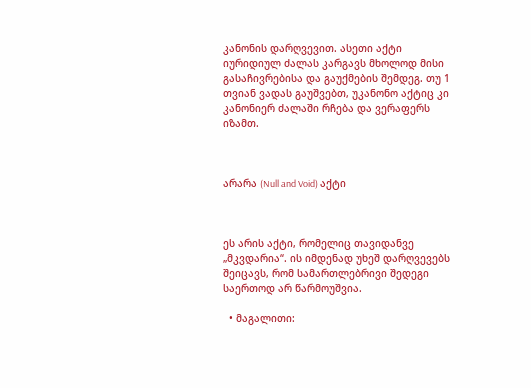კანონის დარღვევით. ასეთი აქტი იურიდიულ ძალას კარგავს მხოლოდ მისი გასაჩივრებისა და გაუქმების შემდეგ. თუ 1 თვიან ვადას გაუშვებთ, უკანონო აქტიც კი კანონიერ ძალაში რჩება და ვერაფერს იზამთ.



არარა (Null and Void) აქტი



ეს არის აქტი, რომელიც თავიდანვე „მკვდარია“. ის იმდენად უხეშ დარღვევებს შეიცავს, რომ სამართლებრივი შედეგი საერთოდ არ წარმოუშვია.

  • მაგალითი: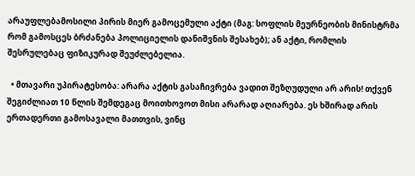არაუფლებამოსილი პირის მიერ გამოცემული აქტი (მაგ: სოფლის მეურნეობის მინისტრმა რომ გამოსცეს ბრძანება პოლიციელის დანიშვნის შესახებ); ან აქტი, რომლის შესრულებაც ფიზიკურად შეუძლებელია.

  • მთავარი უპირატესობა: არარა აქტის გასაჩივრება ვადით შეზღუდული არ არის! თქვენ შეგიძლიათ 10 წლის შემდეგაც მოითხოვოთ მისი არარად აღიარება. ეს ხშირად არის ერთადერთი გამოსავალი მათთვის, ვინც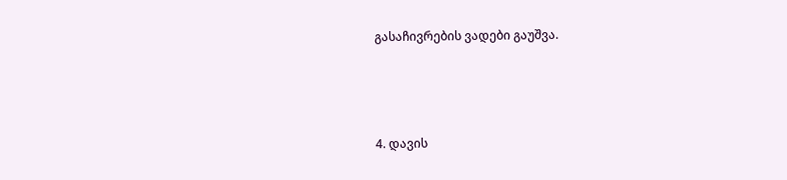გასაჩივრების ვადები გაუშვა.



4. დავის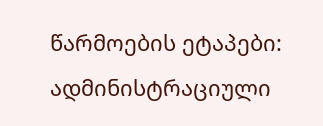წარმოების ეტაპები: ადმინისტრაციული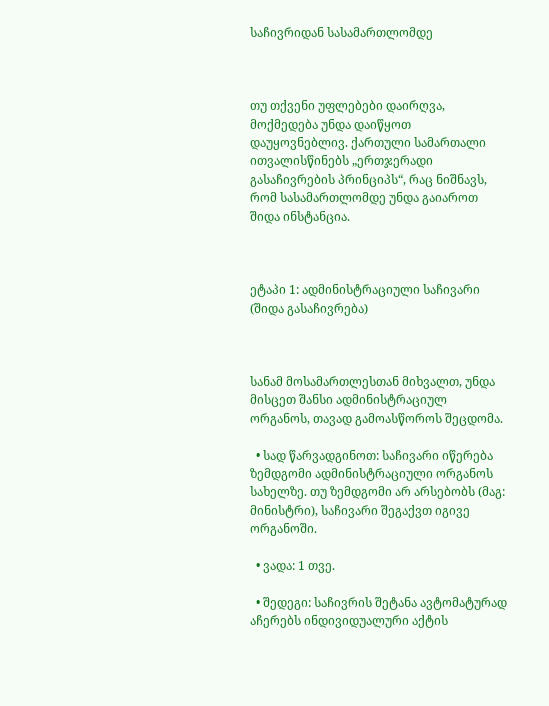საჩივრიდან სასამართლომდე



თუ თქვენი უფლებები დაირღვა, მოქმედება უნდა დაიწყოთ დაუყოვნებლივ. ქართული სამართალი ითვალისწინებს „ერთჯერადი გასაჩივრების პრინციპს“, რაც ნიშნავს, რომ სასამართლომდე უნდა გაიაროთ შიდა ინსტანცია.



ეტაპი 1: ადმინისტრაციული საჩივარი (შიდა გასაჩივრება)



სანამ მოსამართლესთან მიხვალთ, უნდა მისცეთ შანსი ადმინისტრაციულ ორგანოს, თავად გამოასწოროს შეცდომა.

  • სად წარვადგინოთ: საჩივარი იწერება ზემდგომი ადმინისტრაციული ორგანოს სახელზე. თუ ზემდგომი არ არსებობს (მაგ: მინისტრი), საჩივარი შეგაქვთ იგივე ორგანოში.

  • ვადა: 1 თვე.

  • შედეგი: საჩივრის შეტანა ავტომატურად აჩერებს ინდივიდუალური აქტის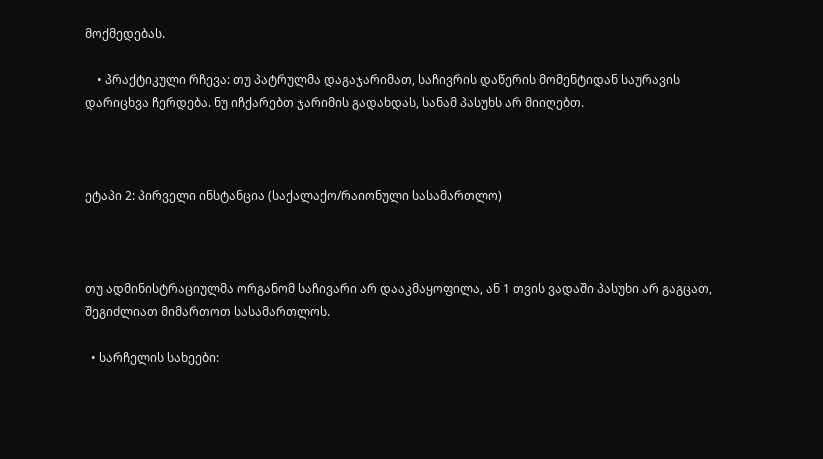მოქმედებას.

    • პრაქტიკული რჩევა: თუ პატრულმა დაგაჯარიმათ, საჩივრის დაწერის მომენტიდან საურავის დარიცხვა ჩერდება. ნუ იჩქარებთ ჯარიმის გადახდას, სანამ პასუხს არ მიიღებთ.



ეტაპი 2: პირველი ინსტანცია (საქალაქო/რაიონული სასამართლო)



თუ ადმინისტრაციულმა ორგანომ საჩივარი არ დააკმაყოფილა, ან 1 თვის ვადაში პასუხი არ გაგცათ, შეგიძლიათ მიმართოთ სასამართლოს.

  • სარჩელის სახეები: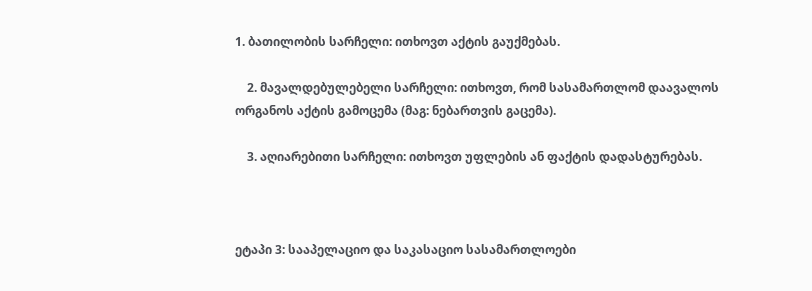1. ბათილობის სარჩელი: ითხოვთ აქტის გაუქმებას.

    2. მავალდებულებელი სარჩელი: ითხოვთ, რომ სასამართლომ დაავალოს ორგანოს აქტის გამოცემა (მაგ: ნებართვის გაცემა).

    3. აღიარებითი სარჩელი: ითხოვთ უფლების ან ფაქტის დადასტურებას.



ეტაპი 3: სააპელაციო და საკასაციო სასამართლოები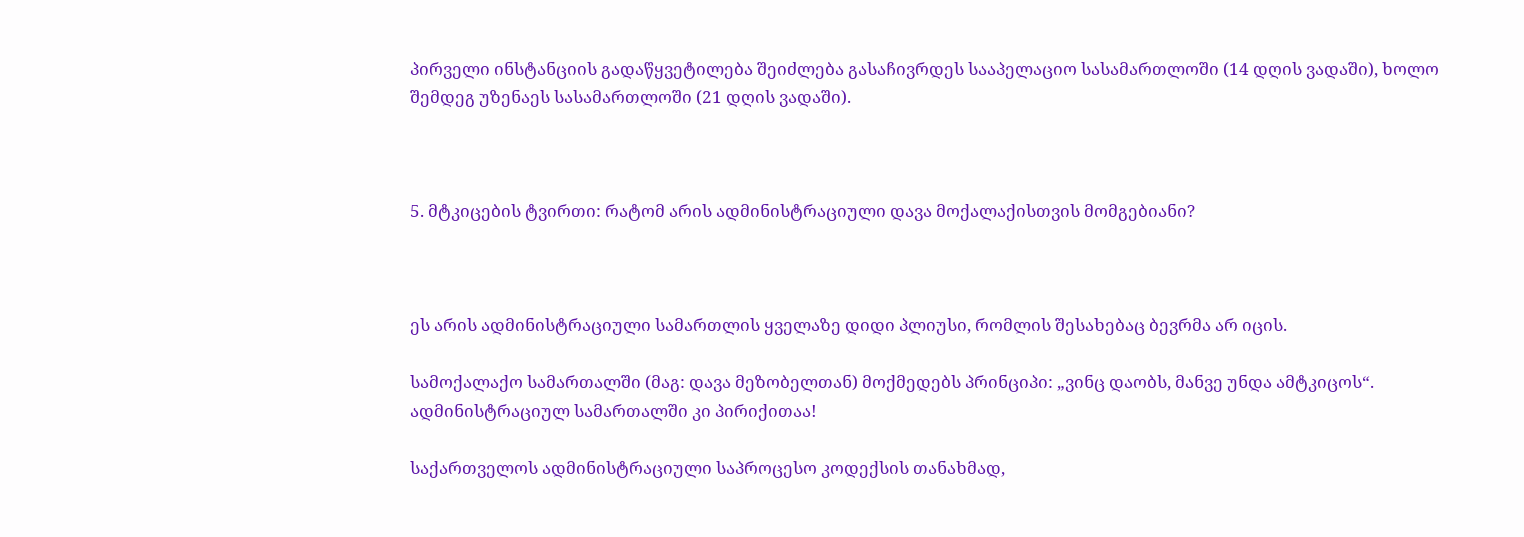პირველი ინსტანციის გადაწყვეტილება შეიძლება გასაჩივრდეს სააპელაციო სასამართლოში (14 დღის ვადაში), ხოლო შემდეგ უზენაეს სასამართლოში (21 დღის ვადაში).



5. მტკიცების ტვირთი: რატომ არის ადმინისტრაციული დავა მოქალაქისთვის მომგებიანი?



ეს არის ადმინისტრაციული სამართლის ყველაზე დიდი პლიუსი, რომლის შესახებაც ბევრმა არ იცის.

სამოქალაქო სამართალში (მაგ: დავა მეზობელთან) მოქმედებს პრინციპი: „ვინც დაობს, მანვე უნდა ამტკიცოს“. ადმინისტრაციულ სამართალში კი პირიქითაა!

საქართველოს ადმინისტრაციული საპროცესო კოდექსის თანახმად,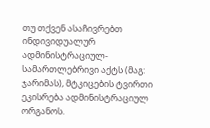თუ თქვენ ასაჩივრებთ ინდივიდუალურ ადმინისტრაციულ-სამართლებრივი აქტს (მაგ: ჯარიმას), მტკიცების ტვირთი ეკისრება ადმინისტრაციულ ორგანოს.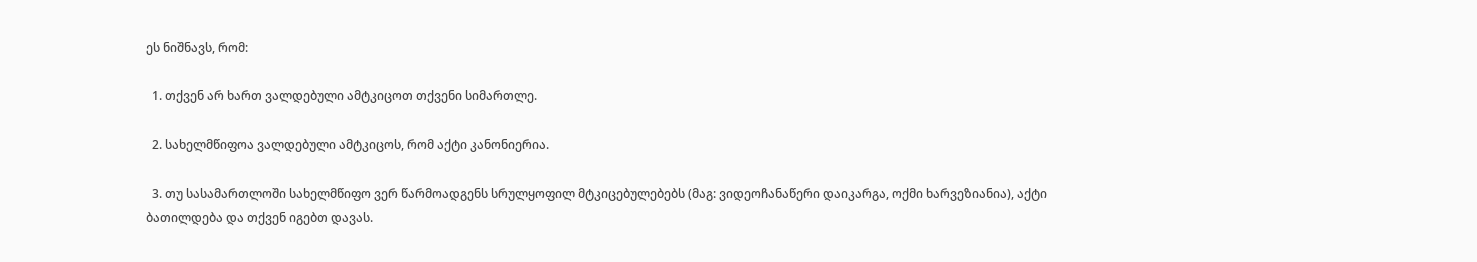ეს ნიშნავს, რომ:

  1. თქვენ არ ხართ ვალდებული ამტკიცოთ თქვენი სიმართლე.

  2. სახელმწიფოა ვალდებული ამტკიცოს, რომ აქტი კანონიერია.

  3. თუ სასამართლოში სახელმწიფო ვერ წარმოადგენს სრულყოფილ მტკიცებულებებს (მაგ: ვიდეოჩანაწერი დაიკარგა, ოქმი ხარვეზიანია), აქტი ბათილდება და თქვენ იგებთ დავას.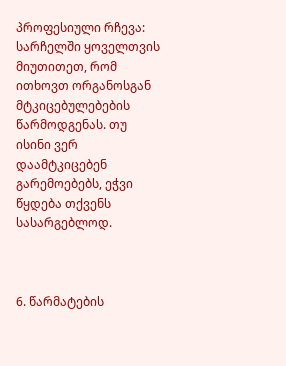პროფესიული რჩევა: სარჩელში ყოველთვის მიუთითეთ, რომ ითხოვთ ორგანოსგან მტკიცებულებების წარმოდგენას. თუ ისინი ვერ დაამტკიცებენ გარემოებებს, ეჭვი წყდება თქვენს სასარგებლოდ.



6. წარმატების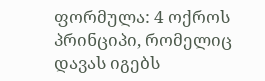ფორმულა: 4 ოქროს პრინციპი, რომელიც დავას იგებს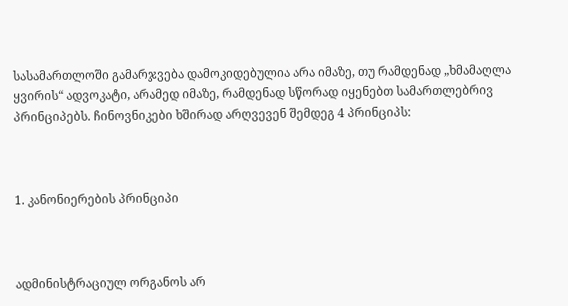სასამართლოში გამარჯვება დამოკიდებულია არა იმაზე, თუ რამდენად „ხმამაღლა ყვირის“ ადვოკატი, არამედ იმაზე, რამდენად სწორად იყენებთ სამართლებრივ პრინციპებს. ჩინოვნიკები ხშირად არღვევენ შემდეგ 4 პრინციპს:



1. კანონიერების პრინციპი



ადმინისტრაციულ ორგანოს არ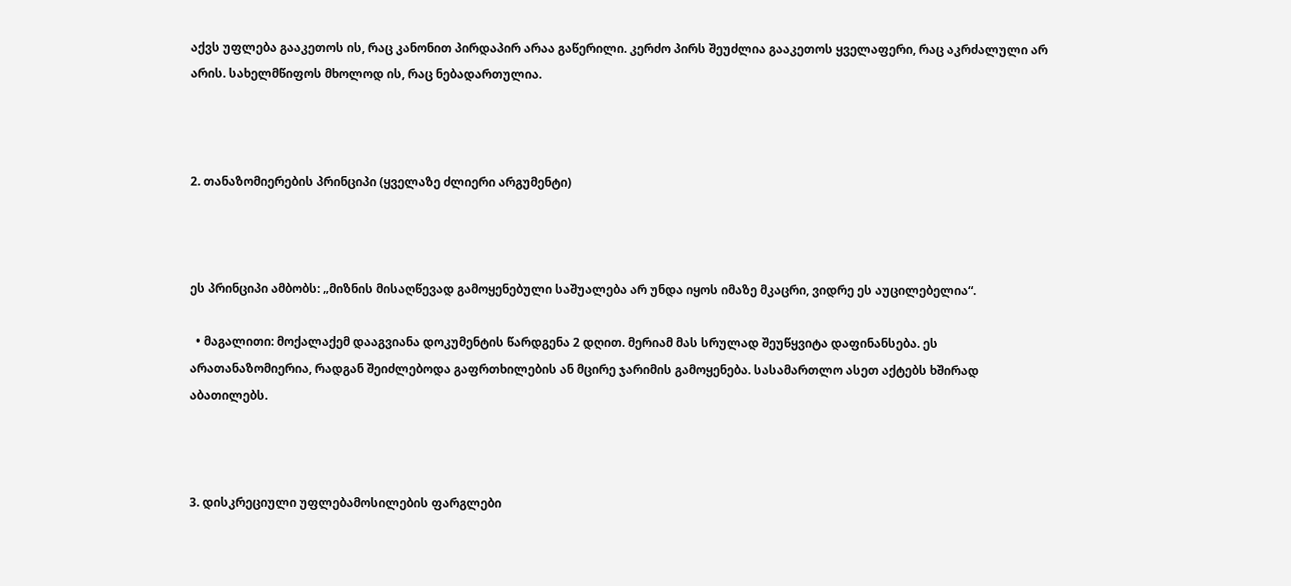აქვს უფლება გააკეთოს ის, რაც კანონით პირდაპირ არაა გაწერილი. კერძო პირს შეუძლია გააკეთოს ყველაფერი, რაც აკრძალული არ არის. სახელმწიფოს მხოლოდ ის, რაც ნებადართულია.



2. თანაზომიერების პრინციპი (ყველაზე ძლიერი არგუმენტი)



ეს პრინციპი ამბობს: „მიზნის მისაღწევად გამოყენებული საშუალება არ უნდა იყოს იმაზე მკაცრი, ვიდრე ეს აუცილებელია“.

  • მაგალითი: მოქალაქემ დააგვიანა დოკუმენტის წარდგენა 2 დღით. მერიამ მას სრულად შეუწყვიტა დაფინანსება. ეს არათანაზომიერია, რადგან შეიძლებოდა გაფრთხილების ან მცირე ჯარიმის გამოყენება. სასამართლო ასეთ აქტებს ხშირად აბათილებს.



3. დისკრეციული უფლებამოსილების ფარგლები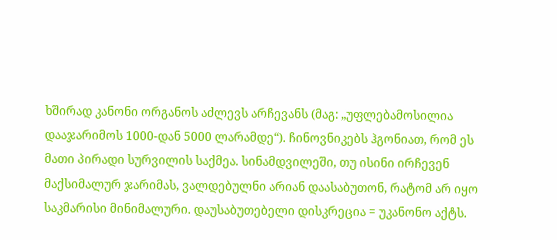ხშირად კანონი ორგანოს აძლევს არჩევანს (მაგ: „უფლებამოსილია დააჯარიმოს 1000-დან 5000 ლარამდე“). ჩინოვნიკებს ჰგონიათ, რომ ეს მათი პირადი სურვილის საქმეა. სინამდვილეში, თუ ისინი ირჩევენ მაქსიმალურ ჯარიმას, ვალდებულნი არიან დაასაბუთონ, რატომ არ იყო საკმარისი მინიმალური. დაუსაბუთებელი დისკრეცია = უკანონო აქტს.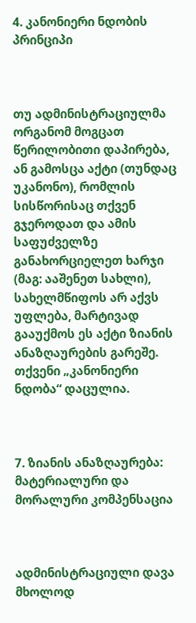4. კანონიერი ნდობის პრინციპი



თუ ადმინისტრაციულმა ორგანომ მოგცათ წერილობითი დაპირება, ან გამოსცა აქტი (თუნდაც უკანონო), რომლის სისწორისაც თქვენ გჯეროდათ და ამის საფუძველზე განახორციელეთ ხარჯი (მაგ: ააშენეთ სახლი), სახელმწიფოს არ აქვს უფლება, მარტივად გააუქმოს ეს აქტი ზიანის ანაზღაურების გარეშე. თქვენი „კანონიერი ნდობა“ დაცულია.



7. ზიანის ანაზღაურება: მატერიალური და მორალური კომპენსაცია



ადმინისტრაციული დავა მხოლოდ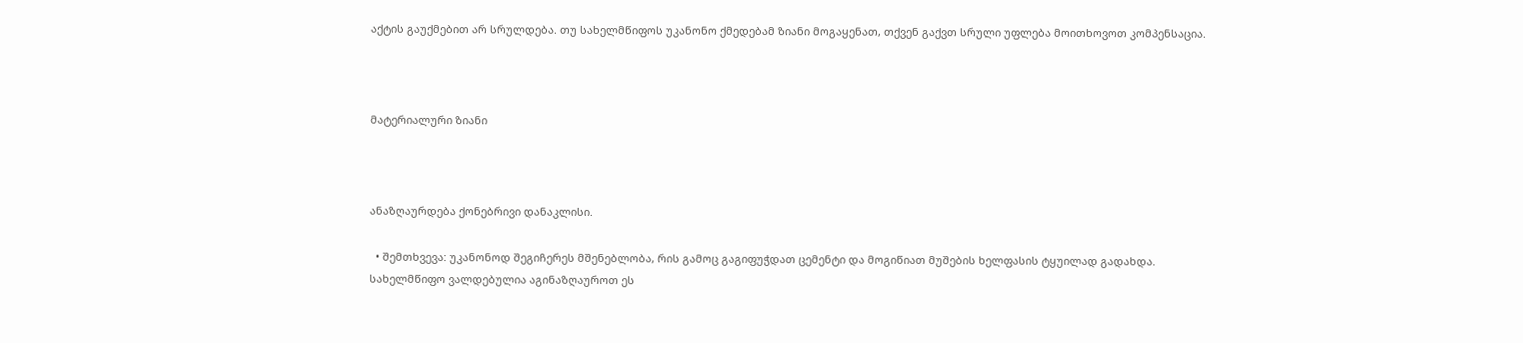აქტის გაუქმებით არ სრულდება. თუ სახელმწიფოს უკანონო ქმედებამ ზიანი მოგაყენათ, თქვენ გაქვთ სრული უფლება მოითხოვოთ კომპენსაცია.



მატერიალური ზიანი



ანაზღაურდება ქონებრივი დანაკლისი.

  • შემთხვევა: უკანონოდ შეგიჩერეს მშენებლობა, რის გამოც გაგიფუჭდათ ცემენტი და მოგიწიათ მუშების ხელფასის ტყუილად გადახდა. სახელმწიფო ვალდებულია აგინაზღაუროთ ეს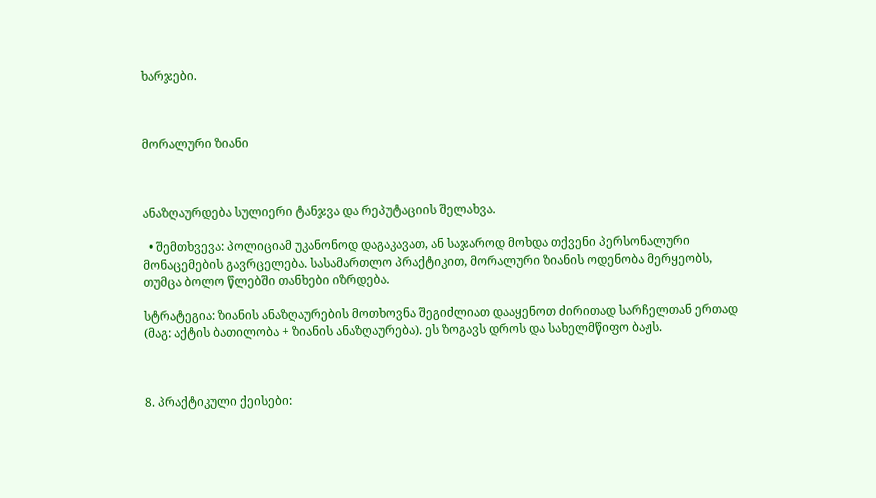ხარჯები.



მორალური ზიანი



ანაზღაურდება სულიერი ტანჯვა და რეპუტაციის შელახვა.

  • შემთხვევა: პოლიციამ უკანონოდ დაგაკავათ, ან საჯაროდ მოხდა თქვენი პერსონალური მონაცემების გავრცელება. სასამართლო პრაქტიკით, მორალური ზიანის ოდენობა მერყეობს, თუმცა ბოლო წლებში თანხები იზრდება.

სტრატეგია: ზიანის ანაზღაურების მოთხოვნა შეგიძლიათ დააყენოთ ძირითად სარჩელთან ერთად (მაგ: აქტის ბათილობა + ზიანის ანაზღაურება). ეს ზოგავს დროს და სახელმწიფო ბაჟს.



8. პრაქტიკული ქეისები: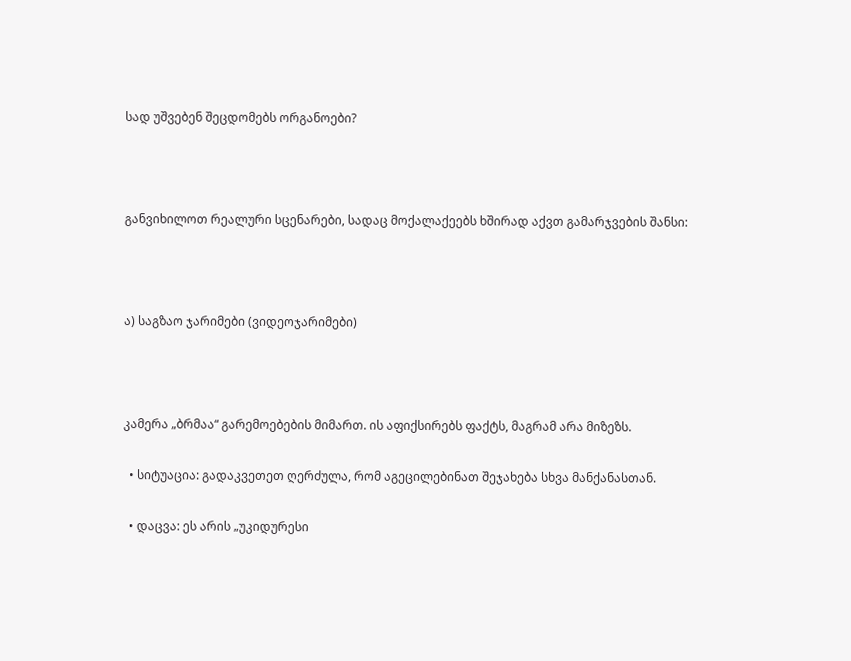სად უშვებენ შეცდომებს ორგანოები?



განვიხილოთ რეალური სცენარები, სადაც მოქალაქეებს ხშირად აქვთ გამარჯვების შანსი:



ა) საგზაო ჯარიმები (ვიდეოჯარიმები)



კამერა „ბრმაა“ გარემოებების მიმართ. ის აფიქსირებს ფაქტს, მაგრამ არა მიზეზს.

  • სიტუაცია: გადაკვეთეთ ღერძულა, რომ აგეცილებინათ შეჯახება სხვა მანქანასთან.

  • დაცვა: ეს არის „უკიდურესი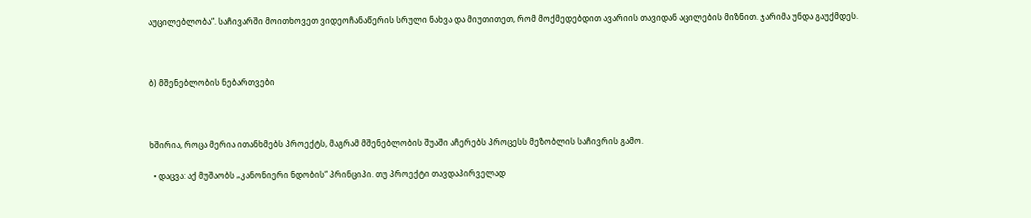აუცილებლობა“. საჩივარში მოითხოვეთ ვიდეოჩანაწერის სრული ნახვა და მიუთითეთ, რომ მოქმედებდით ავარიის თავიდან აცილების მიზნით. ჯარიმა უნდა გაუქმდეს.



ბ) მშენებლობის ნებართვები



ხშირია, როცა მერია ითანხმებს პროექტს, მაგრამ მშენებლობის შუაში აჩერებს პროცესს მეზობლის საჩივრის გამო.

  • დაცვა: აქ მუშაობს „კანონიერი ნდობის“ პრინციპი. თუ პროექტი თავდაპირველად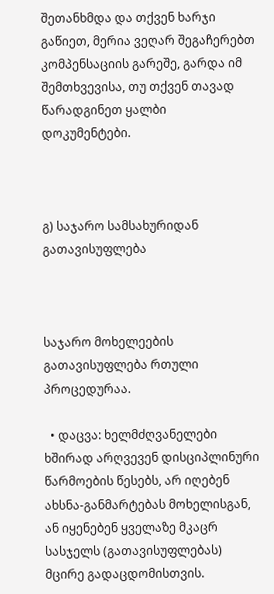შეთანხმდა და თქვენ ხარჯი გაწიეთ, მერია ვეღარ შეგაჩერებთ კომპენსაციის გარეშე, გარდა იმ შემთხვევისა, თუ თქვენ თავად წარადგინეთ ყალბი დოკუმენტები.



გ) საჯარო სამსახურიდან გათავისუფლება



საჯარო მოხელეების გათავისუფლება რთული პროცედურაა.

  • დაცვა: ხელმძღვანელები ხშირად არღვევენ დისციპლინური წარმოების წესებს, არ იღებენ ახსნა-განმარტებას მოხელისგან, ან იყენებენ ყველაზე მკაცრ სასჯელს (გათავისუფლებას) მცირე გადაცდომისთვის.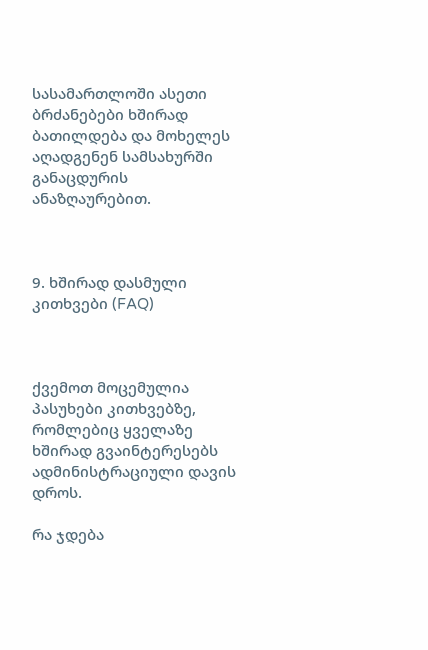სასამართლოში ასეთი ბრძანებები ხშირად ბათილდება და მოხელეს აღადგენენ სამსახურში განაცდურის ანაზღაურებით.



9. ხშირად დასმული კითხვები (FAQ)



ქვემოთ მოცემულია პასუხები კითხვებზე, რომლებიც ყველაზე ხშირად გვაინტერესებს ადმინისტრაციული დავის დროს.

რა ჯდება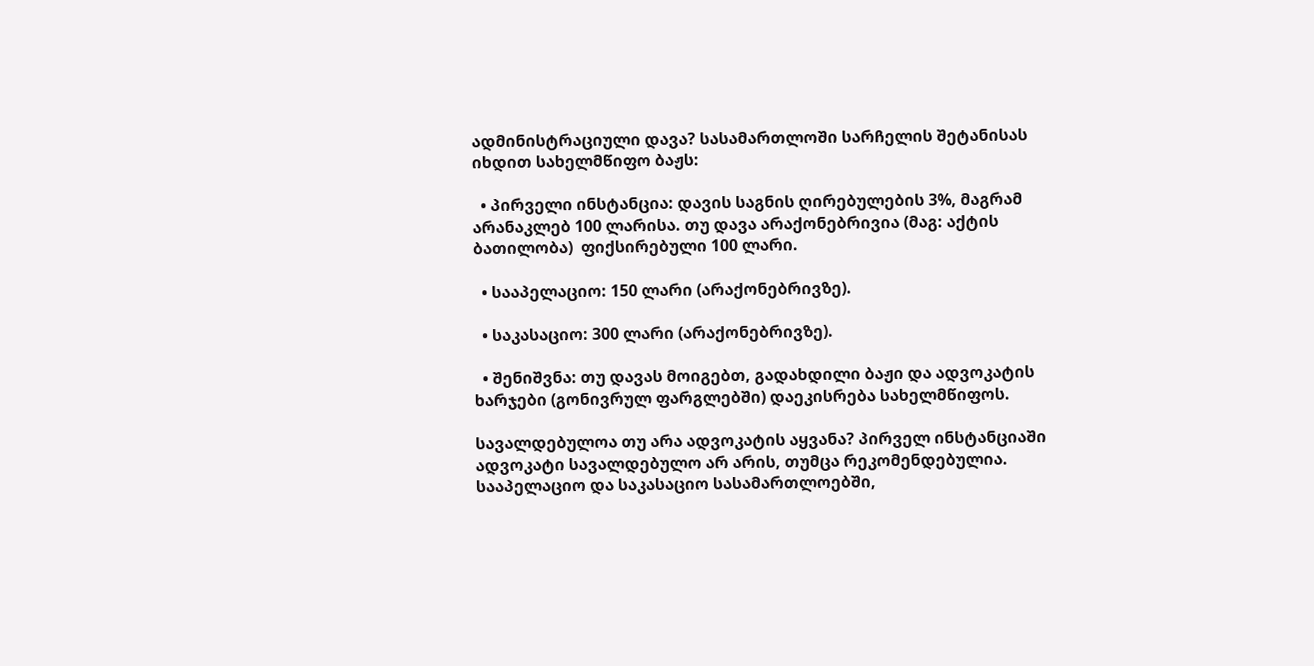ადმინისტრაციული დავა? სასამართლოში სარჩელის შეტანისას იხდით სახელმწიფო ბაჟს:

  • პირველი ინსტანცია: დავის საგნის ღირებულების 3%, მაგრამ არანაკლებ 100 ლარისა. თუ დავა არაქონებრივია (მაგ: აქტის ბათილობა)  ფიქსირებული 100 ლარი.

  • სააპელაციო: 150 ლარი (არაქონებრივზე).

  • საკასაციო: 300 ლარი (არაქონებრივზე).

  • შენიშვნა: თუ დავას მოიგებთ, გადახდილი ბაჟი და ადვოკატის ხარჯები (გონივრულ ფარგლებში) დაეკისრება სახელმწიფოს.

სავალდებულოა თუ არა ადვოკატის აყვანა? პირველ ინსტანციაში ადვოკატი სავალდებულო არ არის, თუმცა რეკომენდებულია. სააპელაციო და საკასაციო სასამართლოებში,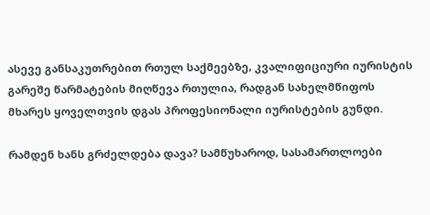ასევე განსაკუთრებით რთულ საქმეებზე, კვალიფიციური იურისტის გარეშე წარმატების მიღწევა რთულია, რადგან სახელმწიფოს მხარეს ყოველთვის დგას პროფესიონალი იურისტების გუნდი.

რამდენ ხანს გრძელდება დავა? სამწუხაროდ, სასამართლოები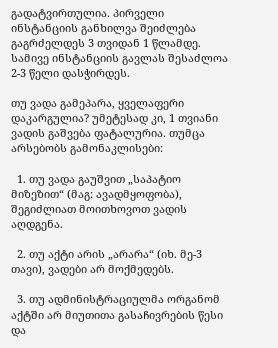გადატვირთულია. პირველი ინსტანციის განხილვა შეიძლება გაგრძელდეს 3 თვიდან 1 წლამდე. სამივე ინსტანციის გავლას შესაძლოა 2-3 წელი დასჭირდეს.

თუ ვადა გამეპარა, ყველაფერი დაკარგულია? უმეტესად კი, 1 თვიანი ვადის გაშვება ფატალურია. თუმცა არსებობს გამონაკლისები:

  1. თუ ვადა გაუშვით „საპატიო მიზეზით“ (მაგ: ავადმყოფობა), შეგიძლიათ მოითხოვოთ ვადის აღდგენა.

  2. თუ აქტი არის „არარა“ (იხ. მე-3 თავი), ვადები არ მოქმედებს.

  3. თუ ადმინისტრაციულმა ორგანომ აქტში არ მიუთითა გასაჩივრების წესი და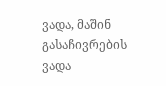ვადა, მაშინ გასაჩივრების ვადა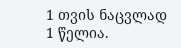1 თვის ნაცვლად 1 წელია.